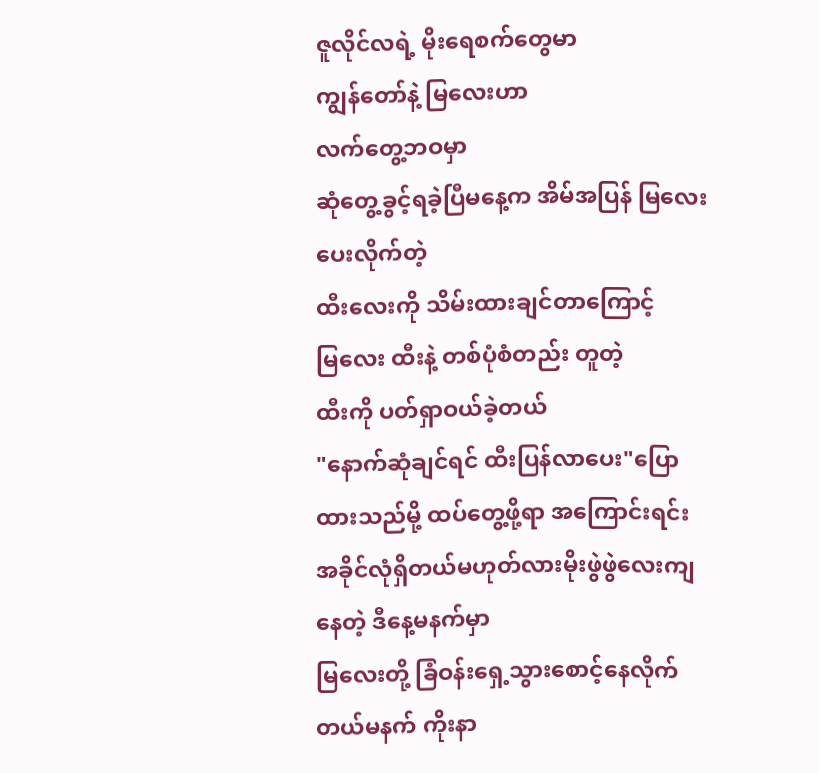ဇူလိုင်လရဲ့ မိုးရေစက်တွေမာ
ကျွန်တော်နဲ့ မြလေးဟာ
လက်တွေ့ဘဝမှာ
ဆုံတွေ့ခွင့်ရခဲ့ပြီမနေ့က အိမ်အပြန် မြလေးပေးလိုက်တဲ့
ထီးလေးကို သိမ်းထားချင်တာကြောင့်
မြလေး ထီးနဲ့ တစ်ပုံစံတည်း တူတဲ့
ထီးကို ပတ်ရှာဝယ်ခဲ့တယ်
"နောက်ဆုံချင်ရင် ထီးပြန်လာပေး"ပြောထားသည်မို့ ထပ်တွေ့ဖို့ရာ အကြောင်းရင်း
အခိုင်လုံရှိတယ်မဟုတ်လားမိုးဖွဲဖွဲလေးကျနေတဲ့ ဒီနေ့မနက်မှာ
မြလေးတို့ ခြံဝန်းရှေ့သွားစောင့်နေလိုက်တယ်မနက် ကိုးနာ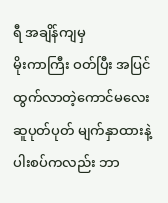ရီ အချိန်ကျမှ
မိုးကာကြီး ဝတ်ပြီး အပြင်ထွက်လာတဲ့ကောင်မလေး
ဆူပုတ်ပုတ် မျက်နှာထားနဲ့
ပါးစပ်ကလည်း ဘာ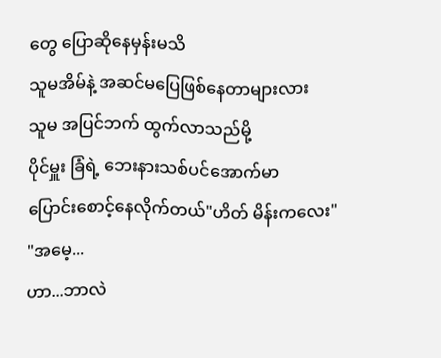တွေ ပြောဆိုနေမှန်းမသိ
သူမအိမ်နဲ့ အဆင်မပြေဖြစ်နေတာများလား
သူမ အပြင်ဘက် ထွက်လာသည်မို့
ပိုင်မှူး ခြံရဲ့ ဘေးနားသစ်ပင်အောက်မာ
ပြောင်းစောင့်နေလိုက်တယ်"ဟိတ် မိန်းကလေး"
"အမေ့...
ဟာ...ဘာလဲ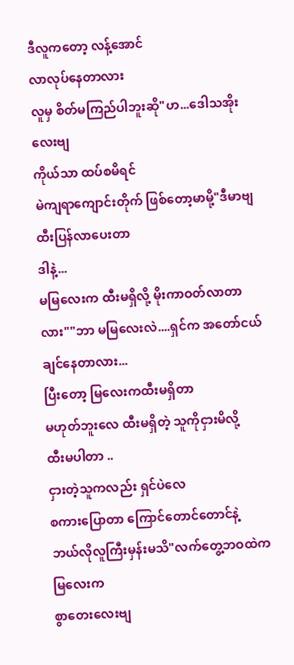ဒီလူကတော့ လန့်အောင်
လာလုပ်နေတာလား
လူမှ စိတ်မကြည်ပါဘူးဆို"ဟ...ဒေါသအိုးလေးဗျ
ကိုယ်သာ ထပ်စမိရင်
မဲကျရာကျောင်းတိုက် ဖြစ်တော့မာမို့"ဒီမာဗျ ထီးပြန်လာပေးတာ
ဒါနဲ့...
မမြလေးက ထီးမရှိလို့ မိုးကာဝတ်လာတာလား""ဘာ မမြလေးလဲ....ရှင်က အတော်ငယ်ချင်နေတာလား...
ပြီးတော့ မြလေးကထီးမရှိတာ
မဟုတ်ဘူးလေ ထီးမရှိတဲ့ သူကိုငှားမိလို့
ထီးမပါတာ ..
ငှားတဲ့သူကလည်း ရှင်ပဲလေ
စကားပြောတာ ကြောင်တောင်တောင်နဲ့
ဘယ်လိုလူကြီးမှန်းမသိ"လက်တွေ့ဘဝထဲက မြလေးက
စွာတေးလေးဗျ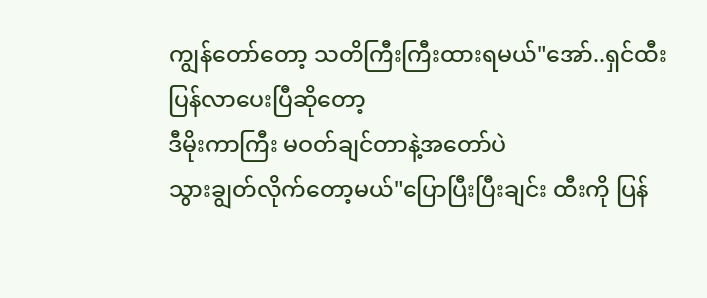ကျွန်တော်တော့ သတိကြီးကြီးထားရမယ်"အော်..ရှင်ထီးပြန်လာပေးပြီဆိုတော့
ဒီမိုးကာကြီး မဝတ်ချင်တာနဲ့အတော်ပဲ
သွားချွတ်လိုက်တော့မယ်"ပြောပြီးပြီးချင်း ထီးကို ပြန်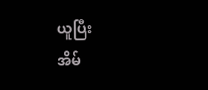ယူပြီး
အိမ်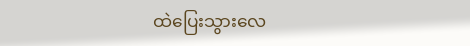ထဲပြေးသွားလေ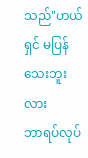သည်"ဟယ် ရှင် မပြန်သေးဘူးလား
ဘာရပ်လုပ်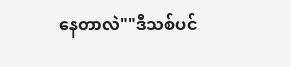နေတာလဲ""ဒီသစ်ပင်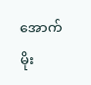အောက် မိုး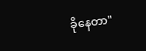ခိုနေတာ"